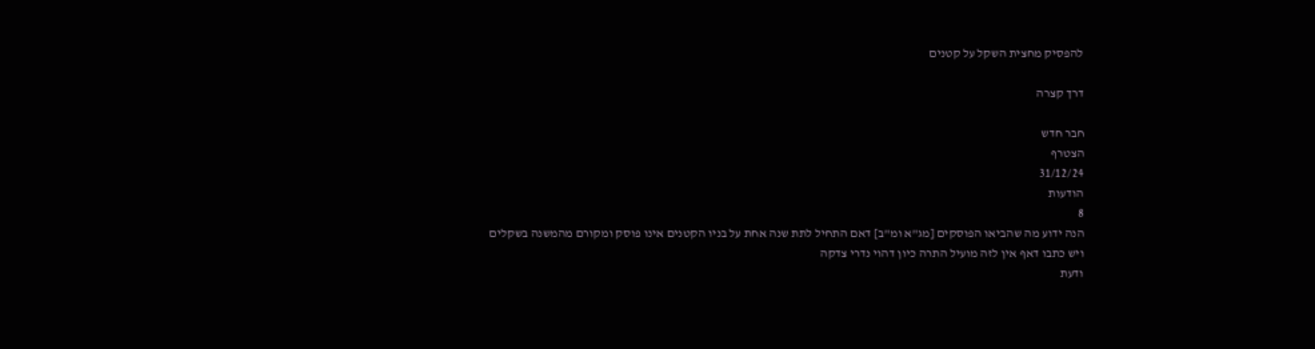להפסיק מחצית השקל על קטנים

דרך קצרה

חבר חדש
הצטרף
31/12/24
הודעות
8
הנה ידוע מה שהביאו הפוסקים [מג"א ומ"ב] דאם התחיל לתת שנה אחת על בניו הקטנים אינו פוסק ומקורם מהמשנה בשקלים
ויש כתבו דאף אין לזה מועיל התרה כיון דהוי נדרי צדקה
ודעת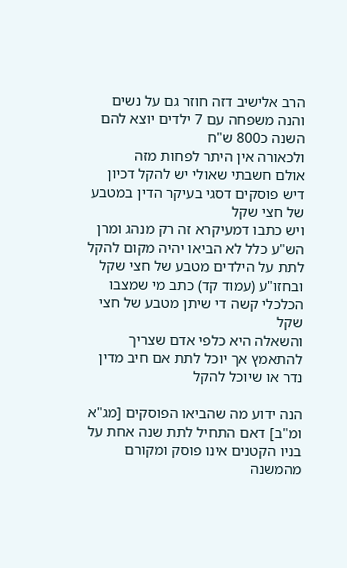הרב אלישיב דזה חוזר גם על נשים
והנה משפחה עם 7 ילדים יוצא להם השנה כ800 ש"ח
ולכאורה אין היתר לפחות מזה
אולם חשבתי שאולי יש להקל דכיון דיש פוסקים דסגי בעיקר הדין במטבע של חצי שקל
ויש כתבו דמעיקרא זה רק מנהג ומרן הש"ע כלל לא הביאו יהיה מקום להקל לתת על הילדים מטבע של חצי שקל
ובחזו"ע (עמוד קד) כתב מי שמצבו הכלכלי קשה די שיתן מטבע של חצי שקל
והשאלה היא כלפי אדם שצריך להתאמץ אך יוכל לתת אם חיב מדין נדר או שיוכל להקל

הנה ידוע מה שהביאו הפוסקים [מג"א ומ"ב] דאם התחיל לתת שנה אחת על בניו הקטנים אינו פוסק ומקורם מהמשנה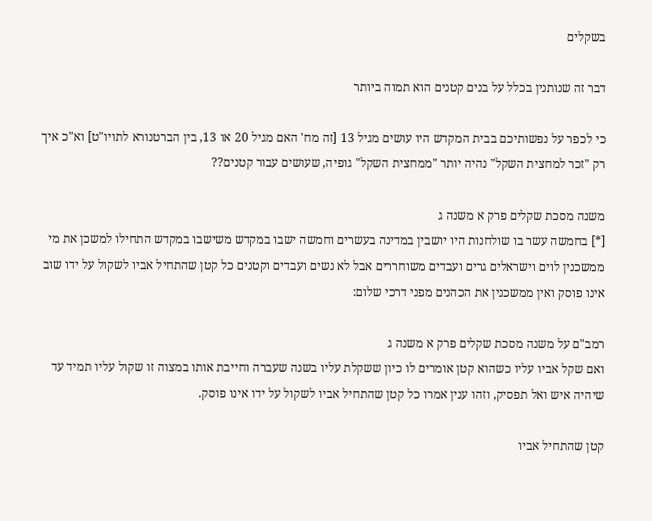בשקלים

דבר זה שנותנין בכלל על בנים קטנים הוא תמוה ביותר

כי לכפר על נפשותיכם בבית המקדש היו עושים מגיל 13 [זה מח' האם מגיל 20 או 13, בין הברטנורא לתויו"ט] וא"כ איך רק "זכר למחצית השקל" נהיה יותר "ממחצית השקל" גופיה, שעושים עבור קטנים??

משנה מסכת שקלים פרק א משנה ג
[*] בחמשה עשר בו שולחנות היו יושבין במדינה בעשרים וחמשה ישבו במקדש משישבו במקדש התחילו למשכן את מי ממשכנין לוים וישראלים גרים ועבדים משוחררים אבל לא נשים ועבדים וקטנים כל קטן שהתחיל אביו לשקול על ידו שוב אינו פוסק ואין ממשכנין את הכהנים מפני דרכי שלום:

רמב"ם על משנה מסכת שקלים פרק א משנה ג
ואם שקל אביו עליו כשהוא קטן אומרים לו כיון ששקלת עליו בשנה שעברה וחייבת אותו במצוה זו שקול עליו תמיד עד שיהיה איש ואל תפסיק, וזהו ענין אמרו כל קטן שהתחיל אביו לשקול על ידו אינו פוסק.

קטן שהתחיל אביו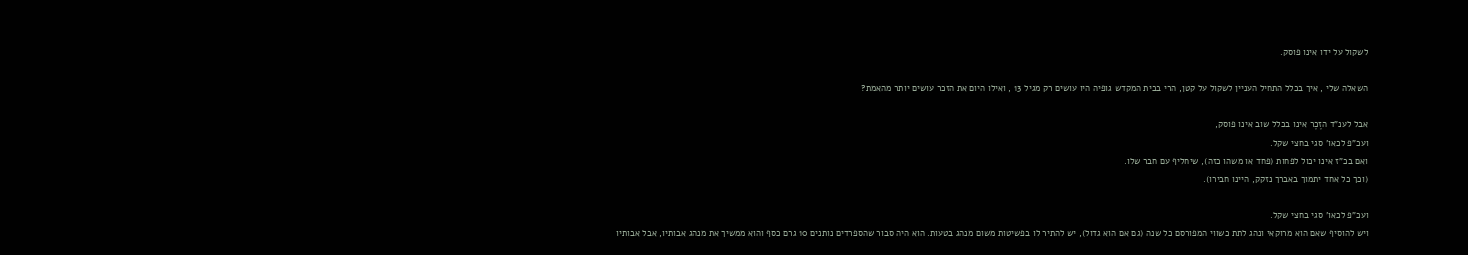לשקול על ידו אינו פוסק.

השאלה שלי , איך בכלל התחיל העניין לשקול על קטן, הרי בבית המקדש גופיה היו עושים רק מגיל 13 , ואילו היום את הזכר עושים יותר מהאמת?

אבל לענ"ד הזֶכֶר אינו בכלל שוב אינו פוסק,
ועכ"פ לכאו' סגי בחצי שקל.
ואם בכ"ז אינו יכול לפחות (פחד או משהו כזה), שיחליף עם חבר שלו.
(וכך כל אחד יתמוך באברך נזקק, היינו חבירו).

ועכ"פ לכאו' סגי בחצי שקל.
ויש להוסיף שאם הוא מרוקאי ונהג לתת כשווי המפורסם כל שנה (גם אם הוא גדול), יש להתיר לו בפשיטות משום מנהג בטעות. הוא היה סבור שהספרדים נותנים 10 גרם כסף והוא ממשיך את מנהג אבותיו, אבל אבותיו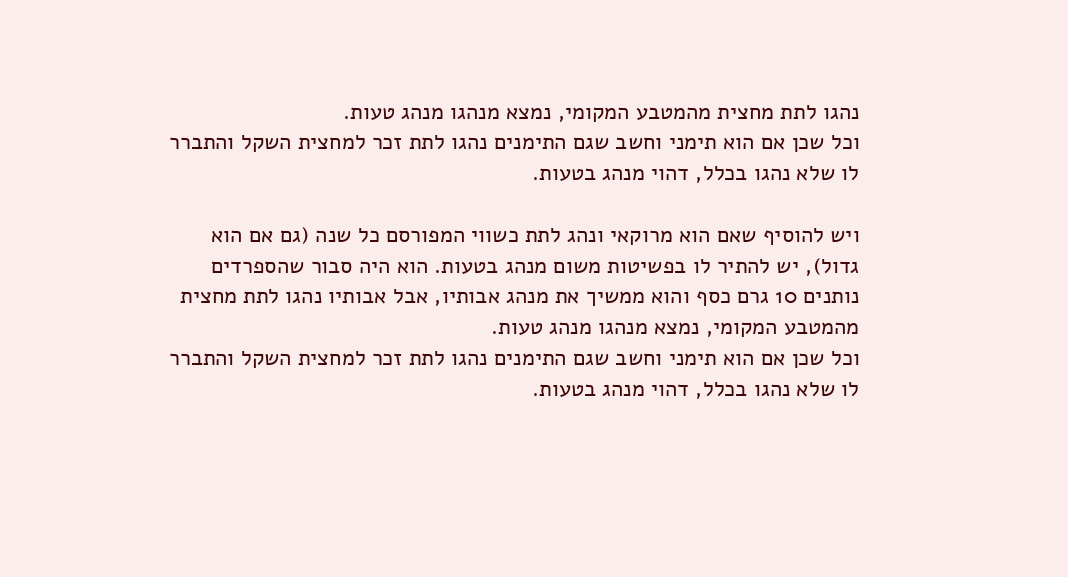נהגו לתת מחצית מהמטבע המקומי, נמצא מנהגו מנהג טעות.
וכל שכן אם הוא תימני וחשב שגם התימנים נהגו לתת זכר למחצית השקל והתברר לו שלא נהגו בכלל, דהוי מנהג בטעות.

ויש להוסיף שאם הוא מרוקאי ונהג לתת כשווי המפורסם כל שנה (גם אם הוא גדול), יש להתיר לו בפשיטות משום מנהג בטעות. הוא היה סבור שהספרדים נותנים 10 גרם כסף והוא ממשיך את מנהג אבותיו, אבל אבותיו נהגו לתת מחצית מהמטבע המקומי, נמצא מנהגו מנהג טעות.
וכל שכן אם הוא תימני וחשב שגם התימנים נהגו לתת זכר למחצית השקל והתברר לו שלא נהגו בכלל, דהוי מנהג בטעות.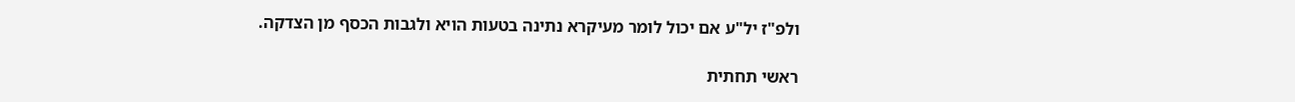ולפ"ז יל"ע אם יכול לומר מעיקרא נתינה בטעות הויא ולגבות הכסף מן הצדקה.

ראשי תחתית